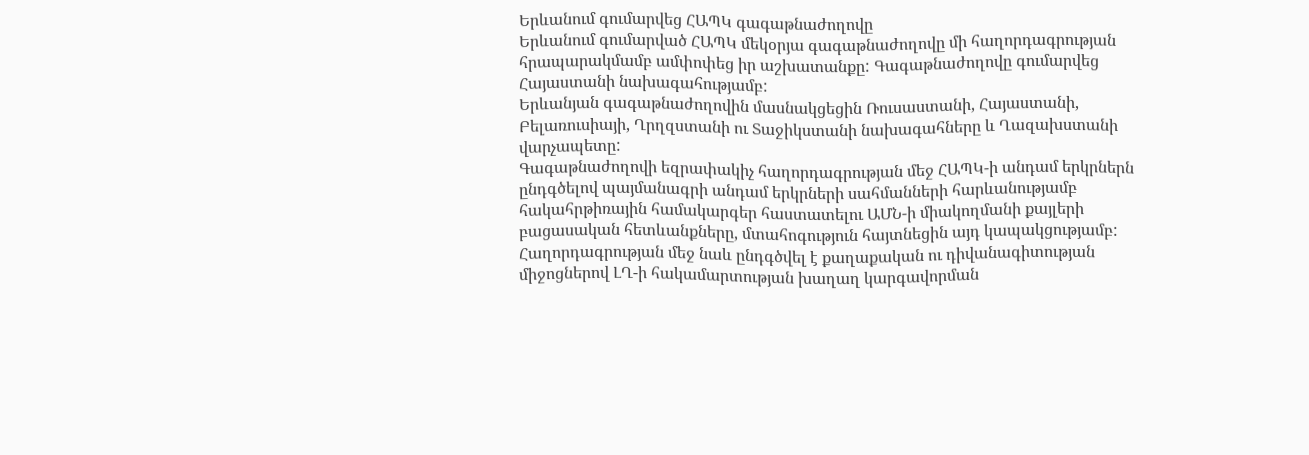Երևանում գումարվեց ՀԱՊԿ գագաթնաժողովը
Երևանում գումարված ՀԱՊԿ մեկօրյա գագաթնաժողովը մի հաղորդագրության հրապարակմամբ ամփոփեց իր աշխատանքը: Գագաթնաժողովը գումարվեց Հայաստանի նախագահությամբ:
Երևանյան գագաթնաժողովին մասնակցեցին Ռուսաստանի, Հայաստանի, Բելառուսիայի, Ղրղզստանի ու Տաջիկստանի նախագահները և Ղազախստանի վարչապետը:
Գագաթնաժողովի եզրափակիչ հաղորդագրության մեջ ՀԱՊԿ-ի անդամ երկրներն ընդգծելով պայմանագրի անդամ երկրների սահմանների հարևանությամբ հակահրթիռային համակարգեր հաստատելու ԱՄՆ-ի միակողմանի քայլերի բացասական հետևանքները, մտահոգություն հայտնեցին այդ կապակցությամբ: Հաղորդագրության մեջ նաև ընդգծվել է քաղաքական ու դիվանագիտության միջոցներով ԼՂ-ի հակամարտության խաղաղ կարգավորման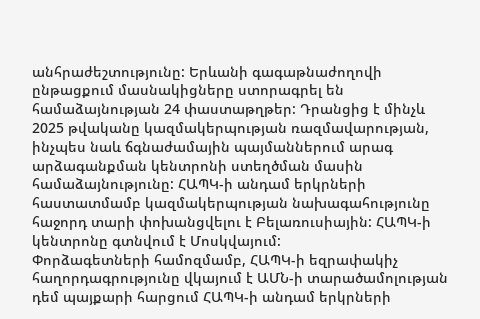անհրաժեշտությունը: Երևանի գագաթնաժողովի ընթացքում մասնակիցները ստորագրել են համաձայնության 24 փաստաթղթեր: Դրանցից է մինչև 2025 թվականը կազմակերպության ռազմավարության, ինչպես նաև ճգնաժամային պայմաններում արագ արձագանքման կենտրոնի ստեղծման մասին համաձայնությունը: ՀԱՊԿ-ի անդամ երկրների հաստատմամբ կազմակերպության նախագահությունը հաջորդ տարի փոխանցվելու է Բելառուսիային: ՀԱՊԿ-ի կենտրոնը գտնվում է Մոսկվայում:
Փորձագետների համոզմամբ, ՀԱՊԿ-ի եզրափակիչ հաղորդագրությունը վկայում է ԱՄՆ-ի տարածամոլության դեմ պայքարի հարցում ՀԱՊԿ-ի անդամ երկրների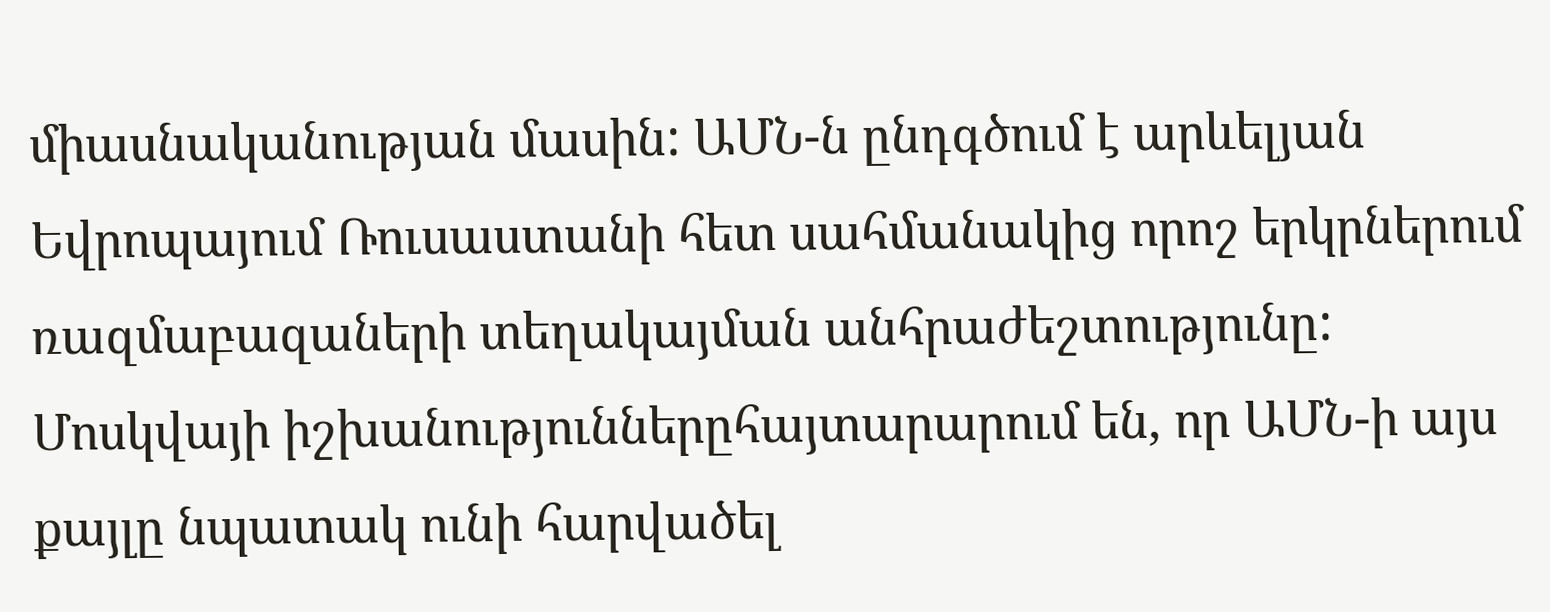միասնականության մասին: ԱՄՆ-ն ընդգծում է արևելյան Եվրոպայում Ռուսաստանի հետ սահմանակից որոշ երկրներում ռազմաբազաների տեղակայման անհրաժեշտությունը: Մոսկվայի իշխանություններըհայտարարում են, որ ԱՄՆ-ի այս քայլը նպատակ ունի հարվածել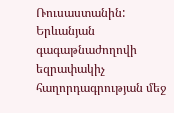Ռուսաստանին: Երևանյան գագաթնաժողովի եզրափակիչ հաղորդագրության մեջ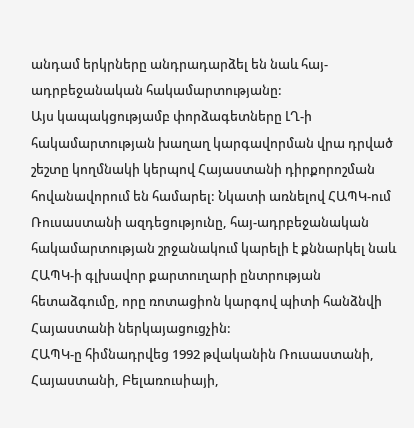անդամ երկրները անդրադարձել են նաև հայ-ադրբեջանական հակամարտությանը:
Այս կապակցությամբ փորձագետները ԼՂ-ի հակամարտության խաղաղ կարգավորման վրա դրված շեշտը կողմնակի կերպով Հայաստանի դիրքորոշման հովանավորում են համարել: Նկատի առնելով ՀԱՊԿ-ում Ռուսաստանի ազդեցությունը, հայ-ադրբեջանական հակամարտության շրջանակում կարելի է քննարկել նաև ՀԱՊԿ-ի գլխավոր քարտուղարի ընտրության հետաձգումը, որը ռոտացիոն կարգով պիտի հանձնվի Հայաստանի ներկայացուցչին:
ՀԱՊԿ-ը հիմնադրվեց 1992 թվականին Ռուսաստանի, Հայաստանի, Բելառուսիայի,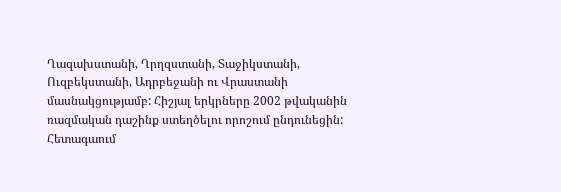Ղազախստանի, Ղրղզստանի, Տաջիկստանի, Ուզբեկստանի, Ադրբեջանի ու Վրաստանի մասնակցությամբ: Հիշյալ երկրները 2002 թվականին ռազմական դաշինք ստեղծելու որոշում ընդունեցին: Հետագաում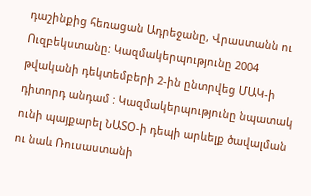դաշինքից հեռացան Ադրեջանը, Վրաստանն ու Ուզբեկստանը: Կազմակերպությունը 2004 թվականի դեկտեմբերի 2-ին ընտրվեց ՄԱԿ-ի դիտորդ անդամ : Կազմակերպությունը նպատակ ունի պայքարել ՆԱՏՕ-ի դեպի արևելք ծավալման ու նաև Ռուսաստանի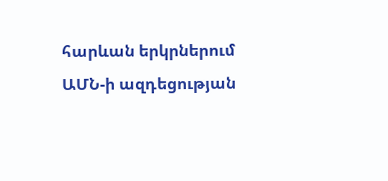հարևան երկրներում ԱՄՆ-ի ազդեցության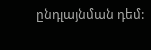ընդլայնման դեմ: